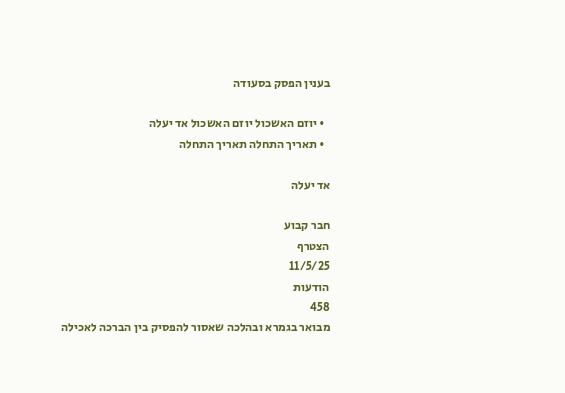בענין הפסק בסעודה

  • יוזם האשכול יוזם האשכול אד יעלה
  • תאריך התחלה תאריך התחלה

אד יעלה

חבר קבוע
הצטרף
11/5/25
הודעות
458
מבואר בגמרא ובהלכה שאסור להפסיק בין הברכה לאכילה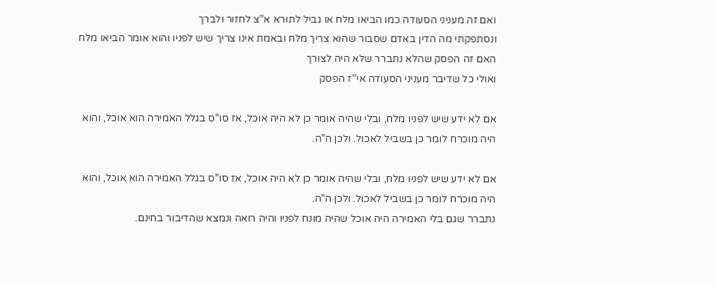ואם זה מעניני הסעודה כמו הביאו מלח או גביל לתורא א''צ לחזור ולברך
ונסתפקתי מה הדין באדם שסבור שהוא צריך מלח ובאמת אינו צריך שיש לפניו והוא אומר הביאו מלח האם זה הפסק שהלא נתברר שלא היה לצורך
ואולי כל שדיבר מעניני הסעודה אי''ז הפסק

אם לא ידע שיש לפניו מלח, ובלי שהיה אומר כן לא היה אוכל, אז סו"ס בגלל האמירה הוא אוכל, והוא היה מוכרח לומר כן בשביל לאכול. ולכן ה"ה.

אם לא ידע שיש לפניו מלח, ובלי שהיה אומר כן לא היה אוכל, אז סו"ס בגלל האמירה הוא אוכל, והוא היה מוכרח לומר כן בשביל לאכול. ולכן ה"ה.
נתברר שגם בלי האמירה היה אוכל שהיה מונח לפניו והיה רואה ונמצא שהדיבור בחינם.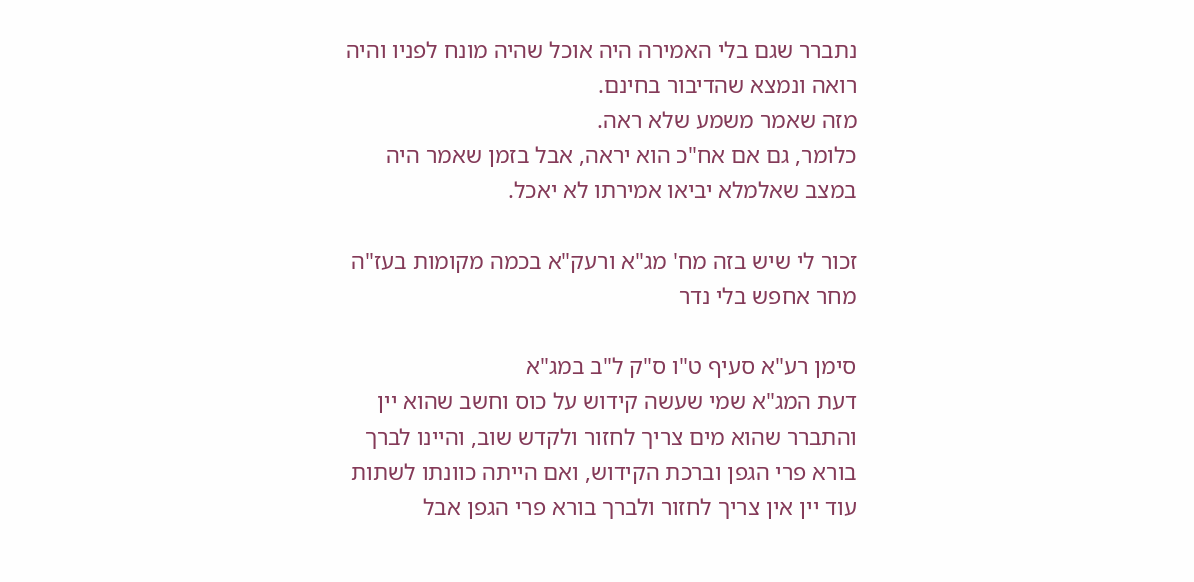נתברר שגם בלי האמירה היה אוכל שהיה מונח לפניו והיה רואה ונמצא שהדיבור בחינם.
מזה שאמר משמע שלא ראה.
כלומר, גם אם אח"כ הוא יראה, אבל בזמן שאמר היה במצב שאלמלא יביאו אמירתו לא יאכל.

זכור לי שיש בזה מח' מג"א ורעק"א בכמה מקומות בעז"ה מחר אחפש בלי נדר

סימן רע"א סעיף ט"ו ס"ק ל"ב במג"א
דעת המג"א שמי שעשה קידוש על כוס וחשב שהוא יין והתברר שהוא מים צריך לחזור ולקדש שוב, והיינו לברך בורא פרי הגפן וברכת הקידוש, ואם הייתה כוונתו לשתות עוד יין אין צריך לחזור ולברך בורא פרי הגפן אבל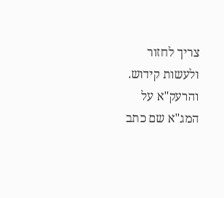צריך לחזור ולעשות קידוש.
והרעק"א על המג"א שם כתב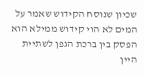שכיון שנוסח הקידוש שאמר על המים לא הוי קידוש ממילא הוא הפסק בין ברכת הגפן לשתיית היין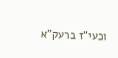וכעי"ז ברעק"א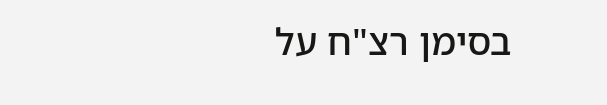בסימן רצ"ח על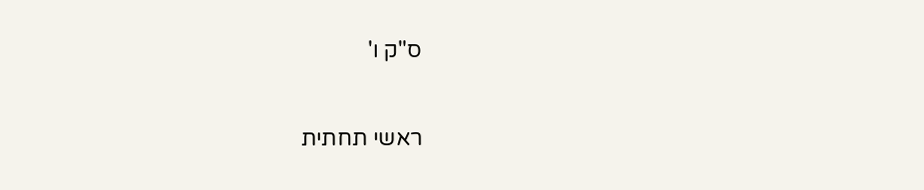ס"ק ו'

ראשי תחתית